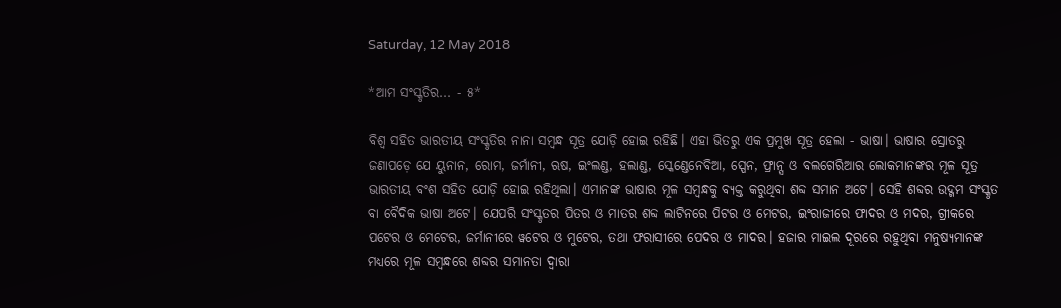Saturday, 12 May 2018

*ଆମ ସଂସ୍କୃତିର... - ୫*

ବିଶ୍ୱ ସହିତ ଭାରତୀୟ ସଂସ୍କୃତିର ନାନା ସମ୍ବନ୍ଧ ସୂତ୍ର ଯୋଡ଼ି ହୋଇ ରହିଛି। ଏହା ଭିତରୁ ଏକ ପ୍ରମୁଖ ସୂତ୍ର ହେଲା - ଭାଷା। ଭାଷାର ସ୍ରୋତରୁ ଜଣାପଡ଼େ ଯେ ୟୁନାନ, ରୋମ, ଜର୍ମାନୀ, ଋଷ, ଇଂଲଣ୍ଡ, ହଲାଣ୍ଡ, ସ୍କେଣ୍ଡେନେବିଆ, ସ୍ପେନ, ଫ୍ରାନ୍ସ ଓ ବଲଗେରିଆର ଲୋକମାନଙ୍କର ମୂଳ ସୂତ୍ର ଭାରତୀୟ ବଂଶ ସହିତ ଯୋଡ଼ି ହୋଇ ରହିଥିଲା। ଏମାନଙ୍କ ଭାଷାର ମୂଳ ସମ୍ବନ୍ଧକୁ ବ୍ୟକ୍ତ କରୁଥିବା ଶବ୍ଦ ସମାନ ଅଟେ। ସେହି ଶବ୍ଦର ଉଦ୍ଗମ ସଂସ୍କୃତ ବା ବୈଦିକ ଭାଷା ଅଟେ। ଯେପରି ସଂସ୍କୃତର ପିତର ଓ ମାତର ଶବ୍ଦ ଲାଟିନରେ ପିଟର ଓ ମେଟର, ଇଂରାଜୀରେ ଫାଦର ଓ ମଦର, ଗ୍ରୀକରେ ପଟେର ଓ ମେଟେର, ଜର୍ମାନୀରେ ୱଟେର ଓ ମୁଟେର, ତଥା ଫରାସୀରେ ପେଦର ଓ ମାଦର। ହଜାର ମାଇଲ ଦୂରରେ ରହୁଥିବା ମନୁଷ୍ୟମାନଙ୍କ ମଧ୍ୟରେ ମୂଳ ସମ୍ବନ୍ଧରେ ଶବ୍ଦର ସମାନତା ଦ୍ୱାରା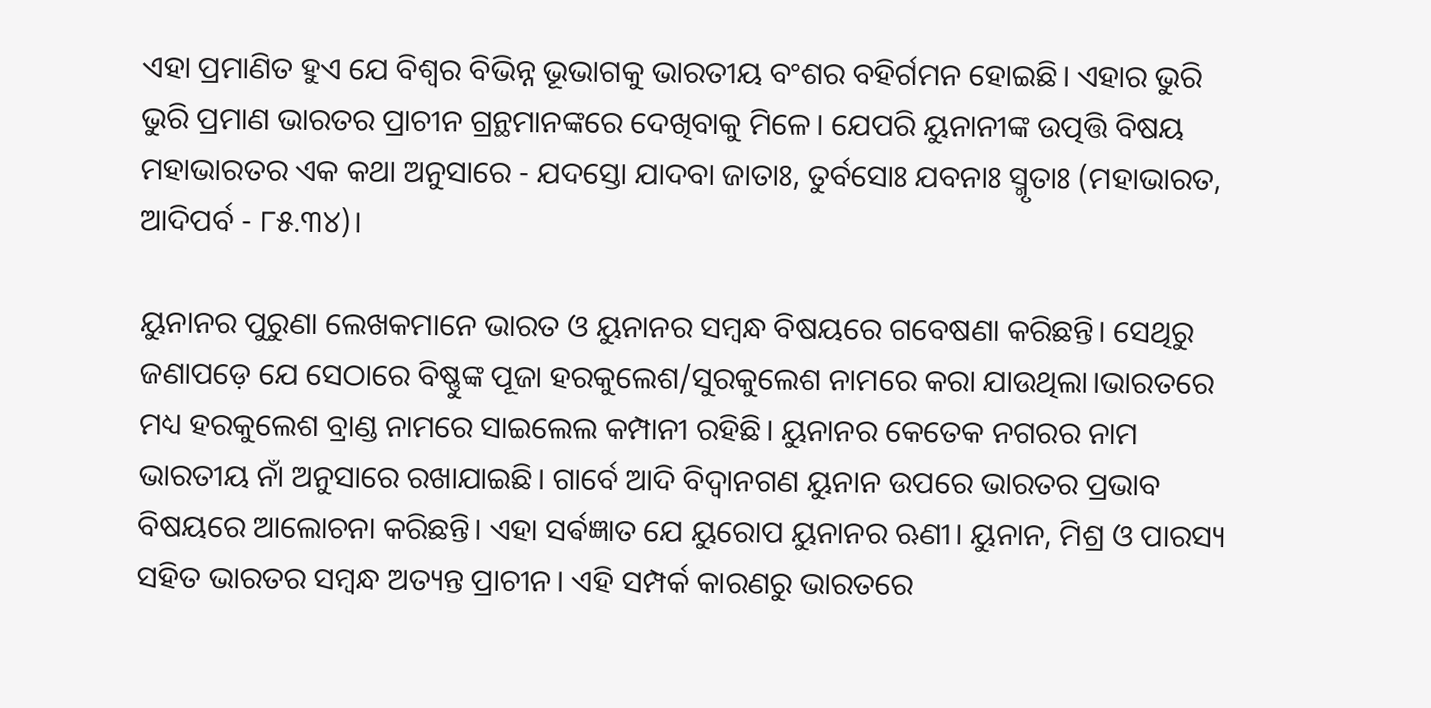ଏହା ପ୍ରମାଣିତ ହୁଏ ଯେ ବିଶ୍ୱର ବିଭିନ୍ନ ଭୂଭାଗକୁ ଭାରତୀୟ ବଂଶର ବହିର୍ଗମନ ହୋଇଛି। ଏହାର ଭୁରି ଭୁରି ପ୍ରମାଣ ଭାରତର ପ୍ରାଚୀନ ଗ୍ରନ୍ଥମାନଙ୍କରେ ଦେଖିବାକୁ ମିଳେ। ଯେପରି ୟୁନାନୀଙ୍କ ଉତ୍ପତ୍ତି ବିଷୟ ମହାଭାରତର ଏକ କଥା ଅନୁସାରେ - ଯଦସ୍ତୋ ଯାଦବା ଜାତାଃ, ତୁର୍ବସୋଃ ଯବନାଃ ସ୍ମୃତାଃ (ମହାଭାରତ, ଆଦିପର୍ବ - ୮୫.୩୪)।

ୟୁନାନର ପୁରୁଣା ଲେଖକମାନେ ଭାରତ ଓ ୟୁନାନର ସମ୍ବନ୍ଧ ବିଷୟରେ ଗବେଷଣା କରିଛନ୍ତି। ସେଥିରୁ ଜଣାପଡ଼େ ଯେ ସେଠାରେ ବିଷ୍ଣୁଙ୍କ ପୂଜା ହରକୁଲେଶ/ସୁରକୁଲେଶ ନାମରେ କରା ଯାଉଥିଲା।ଭାରତରେ ମଧ୍ୟ ହରକୁଲେଶ ବ୍ରାଣ୍ଡ ନାମରେ ସାଇଲେଲ କମ୍ପାନୀ ରହିଛି। ୟୁନାନର କେତେକ ନଗରର ନାମ ଭାରତୀୟ ନାଁ ଅନୁସାରେ ରଖାଯାଇଛି। ଗାର୍ବେ ଆଦି ବିଦ୍ୱାନଗଣ ୟୁନାନ ଉପରେ ଭାରତର ପ୍ରଭାବ ବିଷୟରେ ଆଲୋଚନା କରିଛନ୍ତି। ଏହା ସର୍ଵଜ୍ଞାତ ଯେ ୟୁରୋପ ୟୁନାନର ଋଣୀ। ୟୁନାନ, ମିଶ୍ର ଓ ପାରସ୍ୟ ସହିତ ଭାରତର ସମ୍ବନ୍ଧ ଅତ୍ୟନ୍ତ ପ୍ରାଚୀନ। ଏହି ସମ୍ପର୍କ କାରଣରୁ ଭାରତରେ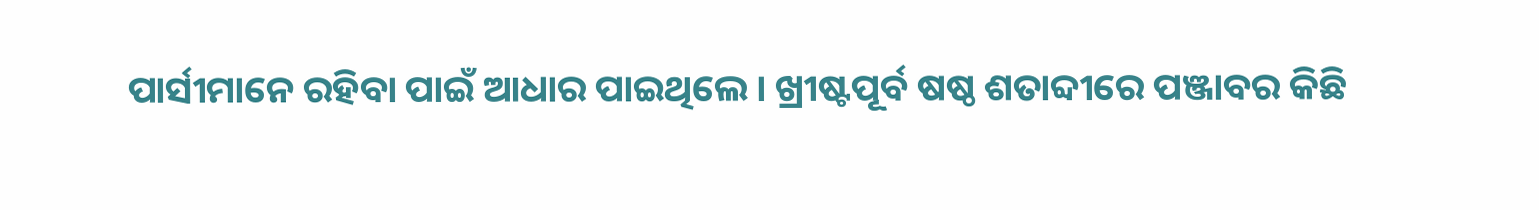ପାର୍ସୀମାନେ ରହିବା ପାଇଁ ଆଧାର ପାଇଥିଲେ। ଖ୍ରୀଷ୍ଟପୂର୍ବ ଷଷ୍ଠ ଶତାବ୍ଦୀରେ ପଞ୍ଜାବର କିଛି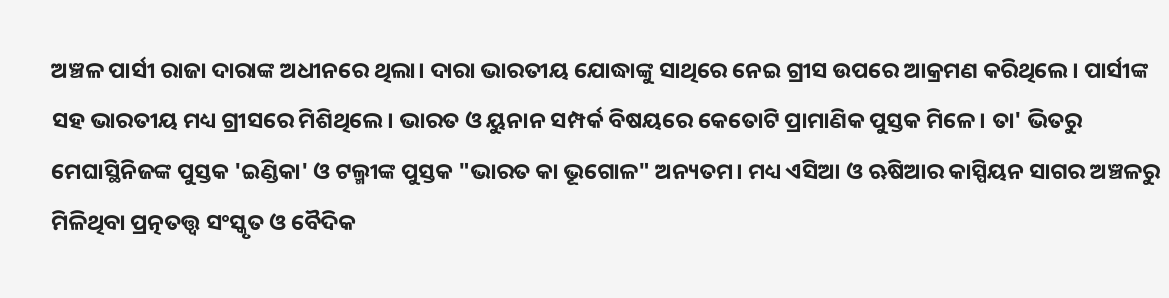ଅଞ୍ଚଳ ପାର୍ସୀ ରାଜା ଦାରାଙ୍କ ଅଧୀନରେ ଥିଲା। ଦାରା ଭାରତୀୟ ଯୋଦ୍ଧାଙ୍କୁ ସାଥିରେ ନେଇ ଗ୍ରୀସ ଉପରେ ଆକ୍ରମଣ କରିଥିଲେ। ପାର୍ସୀଙ୍କ ସହ ଭାରତୀୟ ମଧ୍ୟ ଗ୍ରୀସରେ ମିଶିଥିଲେ। ଭାରତ ଓ ୟୁନାନ ସମ୍ପର୍କ ବିଷୟରେ କେତୋଟି ପ୍ରାମାଣିକ ପୁସ୍ତକ ମିଳେ। ତା' ଭିତରୁ ମେଘାସ୍ଥିନିଜଙ୍କ ପୁସ୍ତକ 'ଇଣ୍ଡିକା' ଓ ଟଲ୍ମୀଙ୍କ ପୁସ୍ତକ "ଭାରତ କା ଭୂଗୋଳ" ଅନ୍ୟତମ। ମଧ୍ୟ ଏସିଆ ଓ ଋଷିଆର କାସ୍ପିୟନ ସାଗର ଅଞ୍ଚଳରୁ ମିଳିଥିବା ପ୍ରତ୍ନତତ୍ତ୍ୱ ସଂସ୍କୃତ ଓ ବୈଦିକ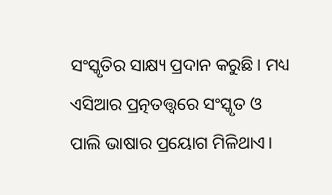ସଂସ୍କୃତିର ସାକ୍ଷ୍ୟ ପ୍ରଦାନ କରୁଛି। ମଧ୍ୟ ଏସିଆର ପ୍ରତ୍ନତତ୍ତ୍ୱରେ ସଂସ୍କୃତ ଓ ପାଲି ଭାଷାର ପ୍ରୟୋଗ ମିଳିଥାଏ।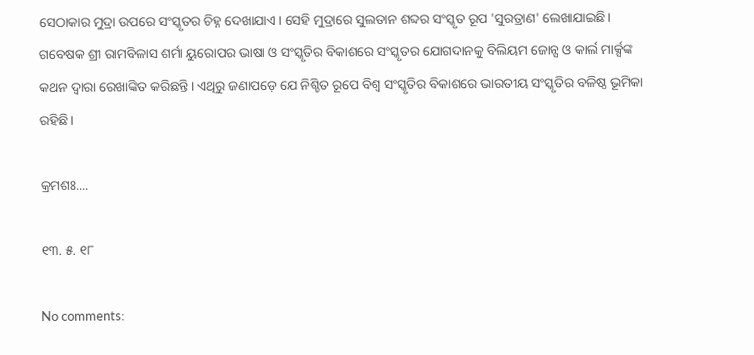ସେଠାକାର ମୁଦ୍ରା ଉପରେ ସଂସ୍କୃତର ଚିହ୍ନ ଦେଖାଯାଏ। ସେହି ମୁଦ୍ରାରେ ସୁଲତାନ ଶବ୍ଦର ସଂସ୍କୃତ ରୂପ 'ସୁରତ୍ରାଣ' ଲେଖାଯାଇଛି।  ଗବେଷକ ଶ୍ରୀ ରାମବିଳାସ ଶର୍ମା ୟୁରୋପର ଭାଷା ଓ ସଂସ୍କୃତିର ବିକାଶରେ ସଂସ୍କୃତର ଯୋଗଦାନକୁ ବିଲିୟମ ଜୋନ୍ସ ଓ କାର୍ଲ ମାର୍କ୍ସଙ୍କ କଥନ ଦ୍ୱାରା ରେଖାଙ୍କିତ କରିଛନ୍ତି। ଏଥିରୁ ଜଣାପଡ଼େ ଯେ ନିଶ୍ଚିତ ରୂପେ ବିଶ୍ବ ସଂସ୍କୃତିର ବିକାଶରେ ଭାରତୀୟ ସଂସ୍କୃତିର ବଳିଷ୍ଠ ଭୂମିକା ରହିଛି।

କ୍ରମଶଃ....

୧୩. ୫. ୧୮

No comments: